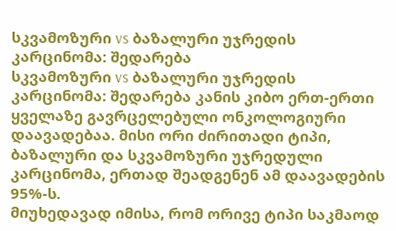სკვამოზური vs ბაზალური უჯრედის კარცინომა: შედარება
სკვამოზური vs ბაზალური უჯრედის კარცინომა: შედარება კანის კიბო ერთ-ერთი ყველაზე გავრცელებული ონკოლოგიური დაავადებაა. მისი ორი ძირითადი ტიპი, ბაზალური და სკვამოზური უჯრედული კარცინომა, ერთად შეადგენენ ამ დაავადების 95%-ს.
მიუხედავად იმისა, რომ ორივე ტიპი საკმაოდ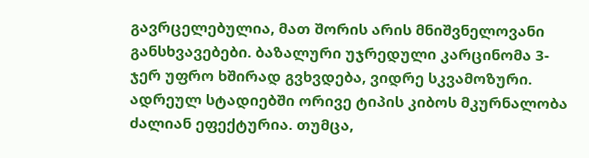გავრცელებულია, მათ შორის არის მნიშვნელოვანი განსხვავებები. ბაზალური უჯრედული კარცინომა 3-ჯერ უფრო ხშირად გვხვდება, ვიდრე სკვამოზური.
ადრეულ სტადიებში ორივე ტიპის კიბოს მკურნალობა ძალიან ეფექტურია. თუმცა,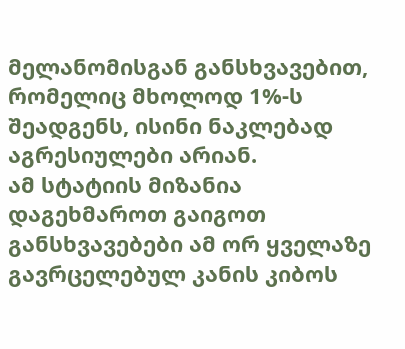მელანომისგან განსხვავებით, რომელიც მხოლოდ 1%-ს შეადგენს, ისინი ნაკლებად აგრესიულები არიან.
ამ სტატიის მიზანია დაგეხმაროთ გაიგოთ განსხვავებები ამ ორ ყველაზე გავრცელებულ კანის კიბოს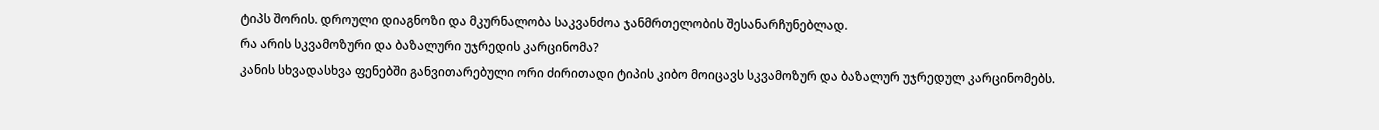ტიპს შორის. დროული დიაგნოზი და მკურნალობა საკვანძოა ჯანმრთელობის შესანარჩუნებლად.
რა არის სკვამოზური და ბაზალური უჯრედის კარცინომა?
კანის სხვადასხვა ფენებში განვითარებული ორი ძირითადი ტიპის კიბო მოიცავს სკვამოზურ და ბაზალურ უჯრედულ კარცინომებს.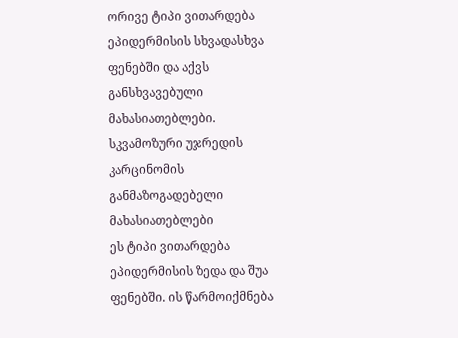ორივე ტიპი ვითარდება ეპიდერმისის სხვადასხვა ფენებში და აქვს განსხვავებული მახასიათებლები.
სკვამოზური უჯრედის კარცინომის განმაზოგადებელი მახასიათებლები
ეს ტიპი ვითარდება ეპიდერმისის ზედა და შუა ფენებში. ის წარმოიქმნება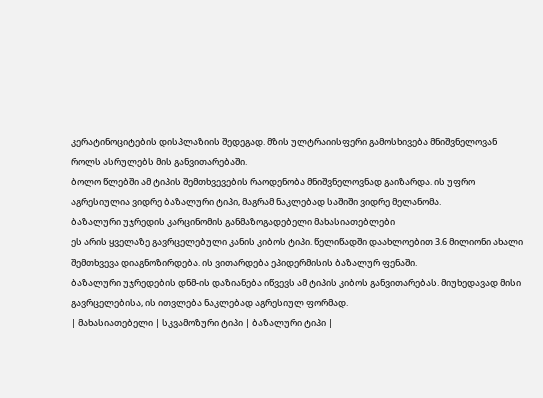კერატინოციტების დისპლაზიის შედეგად. მზის ულტრაიისფერი გამოსხივება მნიშვნელოვან როლს ასრულებს მის განვითარებაში.
ბოლო წლებში ამ ტიპის შემთხვევების რაოდენობა მნიშვნელოვნად გაიზარდა. ის უფრო აგრესიულია ვიდრე ბაზალური ტიპი, მაგრამ ნაკლებად საშიში ვიდრე მელანომა.
ბაზალური უჯრედის კარცინომის განმაზოგადებელი მახასიათებლები
ეს არის ყველაზე გავრცელებული კანის კიბოს ტიპი. წელიწადში დაახლოებით 3.6 მილიონი ახალი შემთხვევა დიაგნოზირდება. ის ვითარდება ეპიდერმისის ბაზალურ ფენაში.
ბაზალური უჯრედების დნმ-ის დაზიანება იწვევს ამ ტიპის კიბოს განვითარებას. მიუხედავად მისი გავრცელებისა, ის ითვლება ნაკლებად აგრესიულ ფორმად.
| მახასიათებელი | სკვამოზური ტიპი | ბაზალური ტიპი |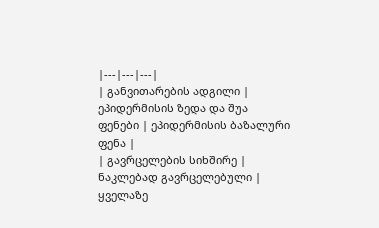|---|---|---|
| განვითარების ადგილი | ეპიდერმისის ზედა და შუა ფენები | ეპიდერმისის ბაზალური ფენა |
| გავრცელების სიხშირე | ნაკლებად გავრცელებული | ყველაზე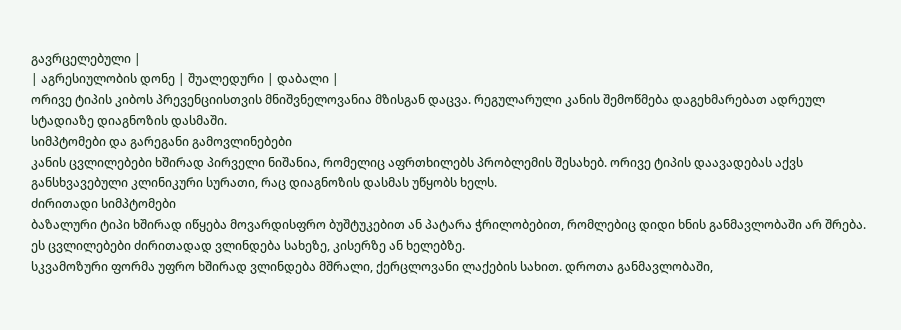გავრცელებული |
| აგრესიულობის დონე | შუალედური | დაბალი |
ორივე ტიპის კიბოს პრევენციისთვის მნიშვნელოვანია მზისგან დაცვა. რეგულარული კანის შემოწმება დაგეხმარებათ ადრეულ სტადიაზე დიაგნოზის დასმაში.
სიმპტომები და გარეგანი გამოვლინებები
კანის ცვლილებები ხშირად პირველი ნიშანია, რომელიც აფრთხილებს პრობლემის შესახებ. ორივე ტიპის დაავადებას აქვს განსხვავებული კლინიკური სურათი, რაც დიაგნოზის დასმას უწყობს ხელს.
ძირითადი სიმპტომები
ბაზალური ტიპი ხშირად იწყება მოვარდისფრო ბუშტუკებით ან პატარა ჭრილობებით, რომლებიც დიდი ხნის განმავლობაში არ შრება. ეს ცვლილებები ძირითადად ვლინდება სახეზე, კისერზე ან ხელებზე.
სკვამოზური ფორმა უფრო ხშირად ვლინდება მშრალი, ქერცლოვანი ლაქების სახით. დროთა განმავლობაში,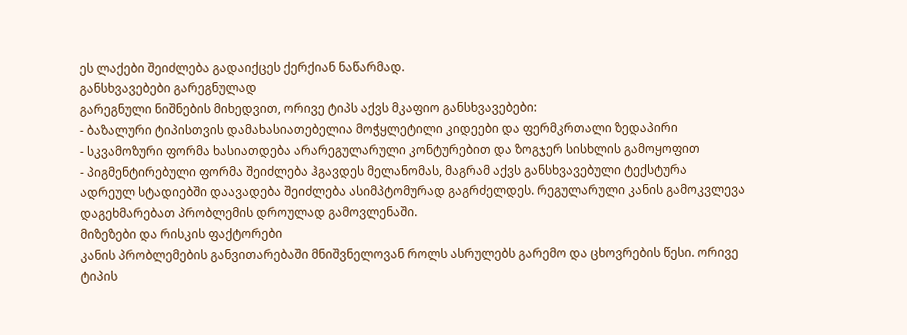ეს ლაქები შეიძლება გადაიქცეს ქერქიან ნაწარმად.
განსხვავებები გარეგნულად
გარეგნული ნიშნების მიხედვით, ორივე ტიპს აქვს მკაფიო განსხვავებები:
- ბაზალური ტიპისთვის დამახასიათებელია მოჭყლეტილი კიდეები და ფერმკრთალი ზედაპირი
- სკვამოზური ფორმა ხასიათდება არარეგულარული კონტურებით და ზოგჯერ სისხლის გამოყოფით
- პიგმენტირებული ფორმა შეიძლება ჰგავდეს მელანომას, მაგრამ აქვს განსხვავებული ტექსტურა
ადრეულ სტადიებში დაავადება შეიძლება ასიმპტომურად გაგრძელდეს. რეგულარული კანის გამოკვლევა დაგეხმარებათ პრობლემის დროულად გამოვლენაში.
მიზეზები და რისკის ფაქტორები
კანის პრობლემების განვითარებაში მნიშვნელოვან როლს ასრულებს გარემო და ცხოვრების წესი. ორივე ტიპის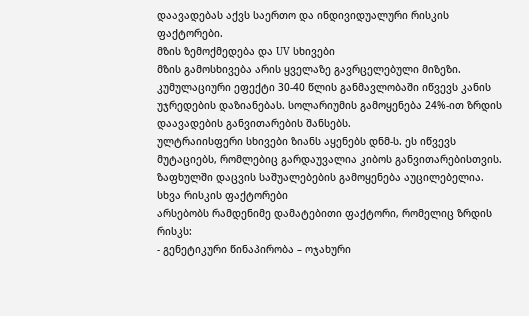დაავადებას აქვს საერთო და ინდივიდუალური რისკის ფაქტორები.
მზის ზემოქმედება და UV სხივები
მზის გამოსხივება არის ყველაზე გავრცელებული მიზეზი. კუმულაციური ეფექტი 30-40 წლის განმავლობაში იწვევს კანის უჯრედების დაზიანებას. სოლარიუმის გამოყენება 24%-ით ზრდის დაავადების განვითარების შანსებს.
ულტრაიისფერი სხივები ზიანს აყენებს დნმ-ს. ეს იწვევს მუტაციებს, რომლებიც გარდაუვალია კიბოს განვითარებისთვის. ზაფხულში დაცვის საშუალებების გამოყენება აუცილებელია.
სხვა რისკის ფაქტორები
არსებობს რამდენიმე დამატებითი ფაქტორი, რომელიც ზრდის რისკს:
- გენეტიკური წინაპირობა – ოჯახური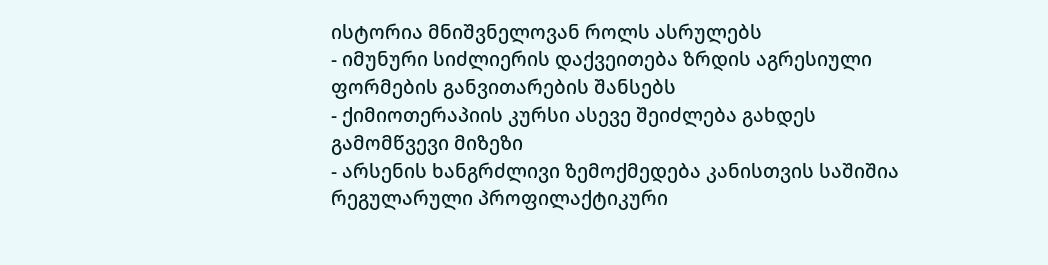ისტორია მნიშვნელოვან როლს ასრულებს
- იმუნური სიძლიერის დაქვეითება ზრდის აგრესიული ფორმების განვითარების შანსებს
- ქიმიოთერაპიის კურსი ასევე შეიძლება გახდეს გამომწვევი მიზეზი
- არსენის ხანგრძლივი ზემოქმედება კანისთვის საშიშია
რეგულარული პროფილაქტიკური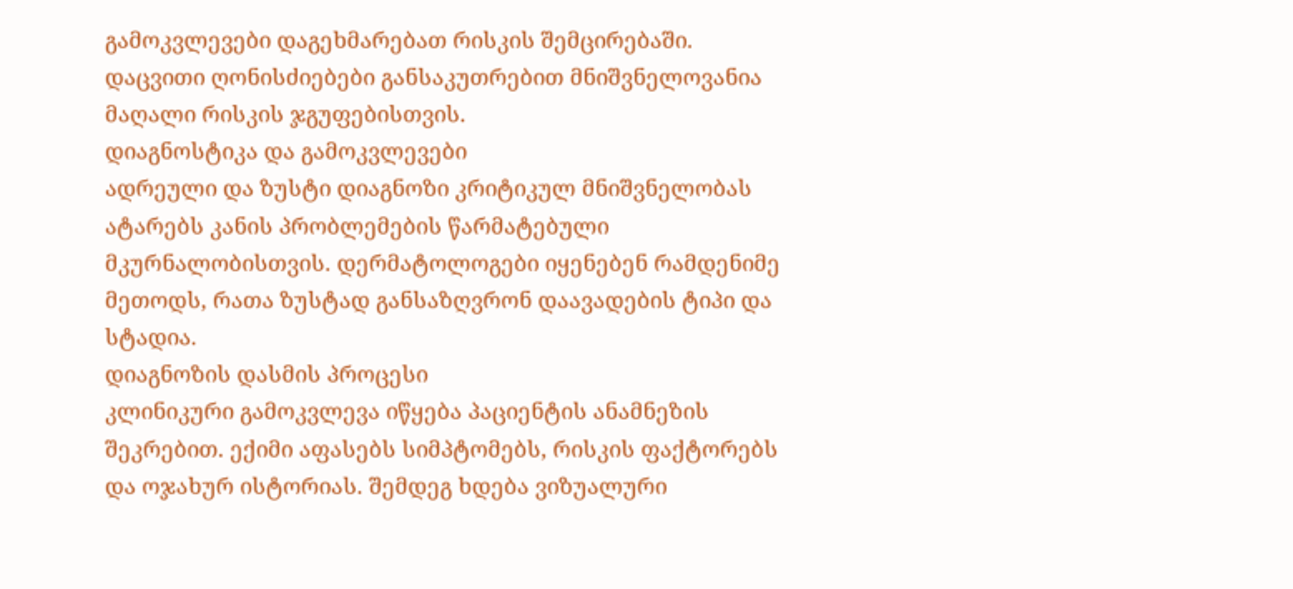გამოკვლევები დაგეხმარებათ რისკის შემცირებაში. დაცვითი ღონისძიებები განსაკუთრებით მნიშვნელოვანია მაღალი რისკის ჯგუფებისთვის.
დიაგნოსტიკა და გამოკვლევები
ადრეული და ზუსტი დიაგნოზი კრიტიკულ მნიშვნელობას ატარებს კანის პრობლემების წარმატებული მკურნალობისთვის. დერმატოლოგები იყენებენ რამდენიმე მეთოდს, რათა ზუსტად განსაზღვრონ დაავადების ტიპი და სტადია.
დიაგნოზის დასმის პროცესი
კლინიკური გამოკვლევა იწყება პაციენტის ანამნეზის შეკრებით. ექიმი აფასებს სიმპტომებს, რისკის ფაქტორებს და ოჯახურ ისტორიას. შემდეგ ხდება ვიზუალური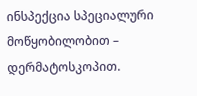ინსპექცია სპეციალური მოწყობილობით – დერმატოსკოპით.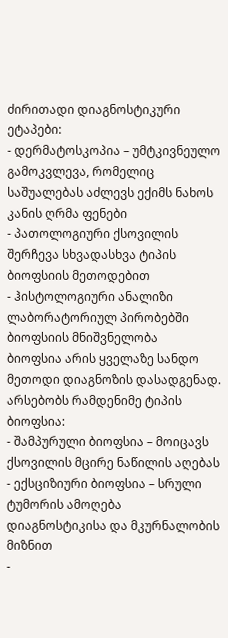ძირითადი დიაგნოსტიკური ეტაპები:
- დერმატოსკოპია – უმტკივნეულო გამოკვლევა, რომელიც საშუალებას აძლევს ექიმს ნახოს კანის ღრმა ფენები
- პათოლოგიური ქსოვილის შერჩევა სხვადასხვა ტიპის ბიოფსიის მეთოდებით
- ჰისტოლოგიური ანალიზი ლაბორატორიულ პირობებში
ბიოფსიის მნიშვნელობა
ბიოფსია არის ყველაზე სანდო მეთოდი დიაგნოზის დასადგენად. არსებობს რამდენიმე ტიპის ბიოფსია:
- შამპურული ბიოფსია – მოიცავს ქსოვილის მცირე ნაწილის აღებას
- ექსციზიური ბიოფსია – სრული ტუმორის ამოღება დიაგნოსტიკისა და მკურნალობის მიზნით
-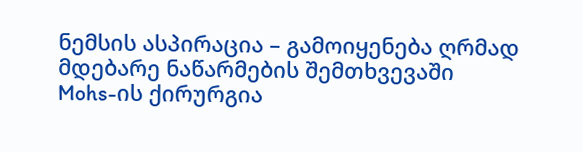ნემსის ასპირაცია – გამოიყენება ღრმად მდებარე ნაწარმების შემთხვევაში
Mohs-ის ქირურგია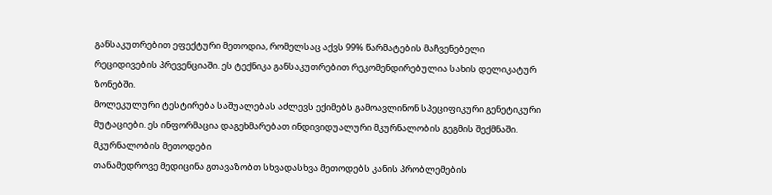განსაკუთრებით ეფექტური მეთოდია, რომელსაც აქვს 99% წარმატების მაჩვენებელი რეციდივების პრევენციაში. ეს ტექნიკა განსაკუთრებით რეკომენდირებულია სახის დელიკატურ ზონებში.
მოლეკულური ტესტირება საშუალებას აძლევს ექიმებს გამოავლინონ სპეციფიკური გენეტიკური მუტაციები. ეს ინფორმაცია დაგეხმარებათ ინდივიდუალური მკურნალობის გეგმის შექმნაში.
მკურნალობის მეთოდები
თანამედროვე მედიცინა გთავაზობთ სხვადასხვა მეთოდებს კანის პრობლემების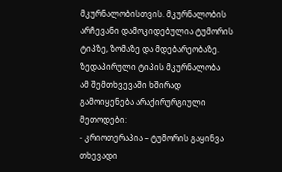მკურნალობისთვის. მკურნალობის არჩევანი დამოკიდებულია ტუმორის ტიპზე, ზომაზე და მდებარეობაზე.
ზედაპირული ტიპის მკურნალობა
ამ შემთხვევაში ხშირად გამოიყენება არაქირურგიული მეთოდები:
- კრიოთერაპია – ტუმორის გაყინვა თხევადი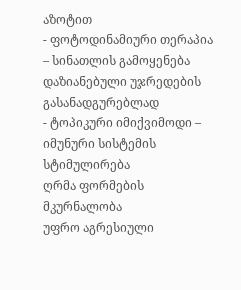აზოტით
- ფოტოდინამიური თერაპია – სინათლის გამოყენება დაზიანებული უჯრედების გასანადგურებლად
- ტოპიკური იმიქვიმოდი – იმუნური სისტემის სტიმულირება
ღრმა ფორმების მკურნალობა
უფრო აგრესიული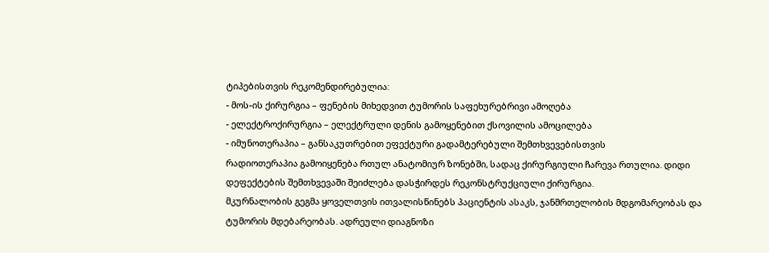ტიპებისთვის რეკომენდირებულია:
- მოს-ის ქირურგია – ფენების მიხედვით ტუმორის საფეხურებრივი ამოღება
- ელექტროქირურგია – ელექტრული დენის გამოყენებით ქსოვილის ამოცილება
- იმუნოთერაპია – განსაკუთრებით ეფექტური გადამტერებული შემთხვევებისთვის
რადიოთერაპია გამოიყენება რთულ ანატომიურ ზონებში, სადაც ქირურგიული ჩარევა რთულია. დიდი დეფექტების შემთხვევაში შეიძლება დასჭირდეს რეკონსტრუქციული ქირურგია.
მკურნალობის გეგმა ყოველთვის ითვალისწინებს პაციენტის ასაკს, ჯანმრთელობის მდგომარეობას და ტუმორის მდებარეობას. ადრეული დიაგნოზი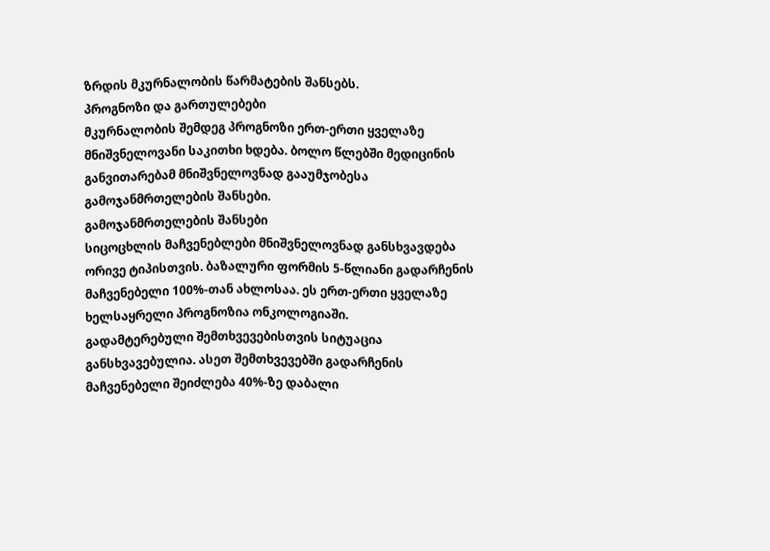ზრდის მკურნალობის წარმატების შანსებს.
პროგნოზი და გართულებები
მკურნალობის შემდეგ პროგნოზი ერთ-ერთი ყველაზე მნიშვნელოვანი საკითხი ხდება. ბოლო წლებში მედიცინის განვითარებამ მნიშვნელოვნად გააუმჯობესა გამოჯანმრთელების შანსები.
გამოჯანმრთელების შანსები
სიცოცხლის მაჩვენებლები მნიშვნელოვნად განსხვავდება ორივე ტიპისთვის. ბაზალური ფორმის 5-წლიანი გადარჩენის მაჩვენებელი 100%-თან ახლოსაა. ეს ერთ-ერთი ყველაზე ხელსაყრელი პროგნოზია ონკოლოგიაში.
გადამტერებული შემთხვევებისთვის სიტუაცია განსხვავებულია. ასეთ შემთხვევებში გადარჩენის მაჩვენებელი შეიძლება 40%-ზე დაბალი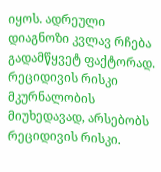იყოს. ადრეული დიაგნოზი კვლავ რჩება გადამწყვეტ ფაქტორად.
რეციდივის რისკი
მკურნალობის მიუხედავად, არსებობს რეციდივის რისკი.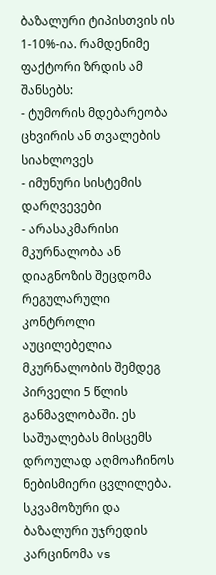ბაზალური ტიპისთვის ის 1-10%-ია. რამდენიმე ფაქტორი ზრდის ამ შანსებს:
- ტუმორის მდებარეობა ცხვირის ან თვალების სიახლოვეს
- იმუნური სისტემის დარღვევები
- არასაკმარისი მკურნალობა ან დიაგნოზის შეცდომა
რეგულარული კონტროლი აუცილებელია მკურნალობის შემდეგ პირველი 5 წლის განმავლობაში. ეს საშუალებას მისცემს დროულად აღმოაჩინოს ნებისმიერი ცვლილება.
სკვამოზური და ბაზალური უჯრედის კარცინომა vs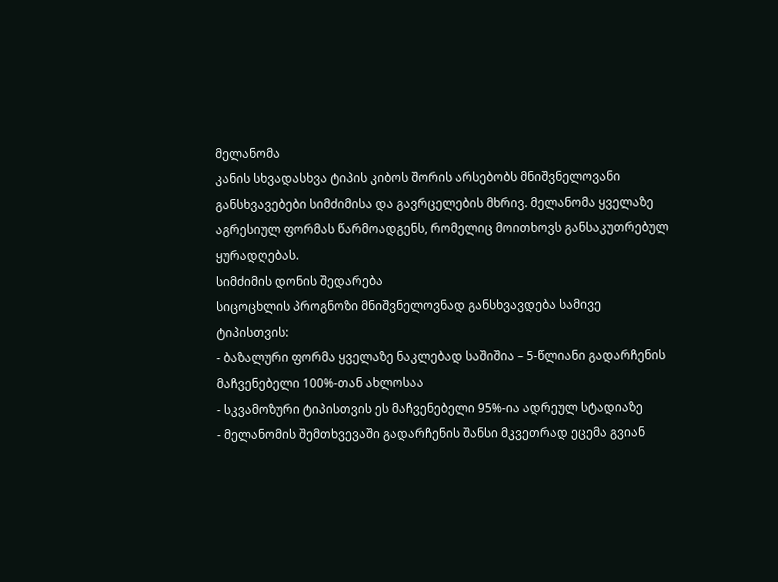მელანომა
კანის სხვადასხვა ტიპის კიბოს შორის არსებობს მნიშვნელოვანი განსხვავებები სიმძიმისა და გავრცელების მხრივ. მელანომა ყველაზე აგრესიულ ფორმას წარმოადგენს, რომელიც მოითხოვს განსაკუთრებულ ყურადღებას.
სიმძიმის დონის შედარება
სიცოცხლის პროგნოზი მნიშვნელოვნად განსხვავდება სამივე ტიპისთვის:
- ბაზალური ფორმა ყველაზე ნაკლებად საშიშია – 5-წლიანი გადარჩენის მაჩვენებელი 100%-თან ახლოსაა
- სკვამოზური ტიპისთვის ეს მაჩვენებელი 95%-ია ადრეულ სტადიაზე
- მელანომის შემთხვევაში გადარჩენის შანსი მკვეთრად ეცემა გვიან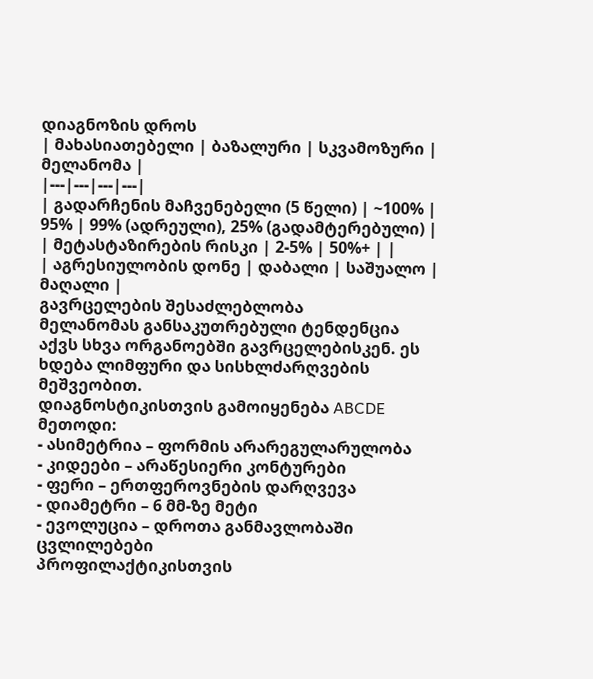დიაგნოზის დროს
| მახასიათებელი | ბაზალური | სკვამოზური | მელანომა |
|---|---|---|---|
| გადარჩენის მაჩვენებელი (5 წელი) | ~100% | 95% | 99% (ადრეული), 25% (გადამტერებული) |
| მეტასტაზირების რისკი | 2-5% | 50%+ | |
| აგრესიულობის დონე | დაბალი | საშუალო | მაღალი |
გავრცელების შესაძლებლობა
მელანომას განსაკუთრებული ტენდენცია აქვს სხვა ორგანოებში გავრცელებისკენ. ეს ხდება ლიმფური და სისხლძარღვების მეშვეობით.
დიაგნოსტიკისთვის გამოიყენება ABCDE მეთოდი:
- ასიმეტრია – ფორმის არარეგულარულობა
- კიდეები – არაწესიერი კონტურები
- ფერი – ერთფეროვნების დარღვევა
- დიამეტრი – 6 მმ-ზე მეტი
- ევოლუცია – დროთა განმავლობაში ცვლილებები
პროფილაქტიკისთვის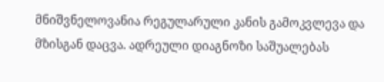მნიშვნელოვანია რეგულარული კანის გამოკვლევა და მზისგან დაცვა. ადრეული დიაგნოზი საშუალებას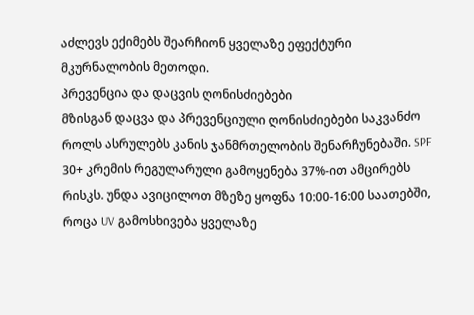აძლევს ექიმებს შეარჩიონ ყველაზე ეფექტური მკურნალობის მეთოდი.
პრევენცია და დაცვის ღონისძიებები
მზისგან დაცვა და პრევენციული ღონისძიებები საკვანძო როლს ასრულებს კანის ჯანმრთელობის შენარჩუნებაში. SPF 30+ კრემის რეგულარული გამოყენება 37%-ით ამცირებს რისკს. უნდა ავიცილოთ მზეზე ყოფნა 10:00-16:00 საათებში, როცა UV გამოსხივება ყველაზე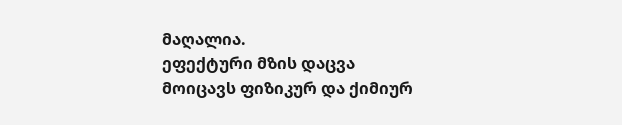მაღალია.
ეფექტური მზის დაცვა მოიცავს ფიზიკურ და ქიმიურ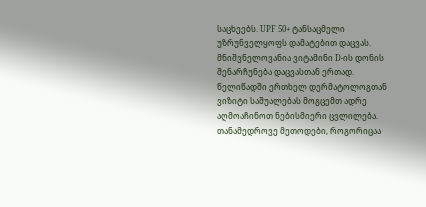საცხეებს. UPF 50+ ტანსაცმელი უზრუნველყოფს დამატებით დაცვას. მნიშვნელოვანია ვიტამინი D-ის დონის შენარჩუნება დაცვასთან ერთად.
წელიწადში ერთხელ დერმატოლოგთან ვიზიტი საშუალებას მოგცემთ ადრე აღმოაჩინოთ ნებისმიერი ცვლილება. თანამედროვე მეთოდები, როგორიცაა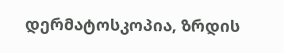დერმატოსკოპია, ზრდის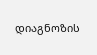დიაგნოზის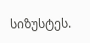სიზუსტეს.